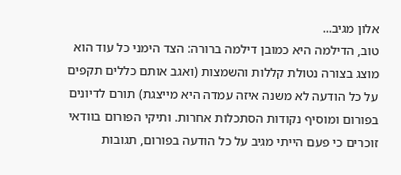אלון מגיב...
טוב, הדילמה היא כמובן דילמה ברורה: הצד הימני כל עוד הוא מוצג בצורה נטולת קללות והשמצות (ואגב אותם כללים תקפים על כל הודעה לא משנה איזה עמדה היא מייצגת) תורם לדיונים בפורום ומוסיף נקודות הסתכלות אחרות. ותיקי הפורום בוודאי זוכרים כי פעם הייתי מגיב על כל הודעה בפורום, תגובות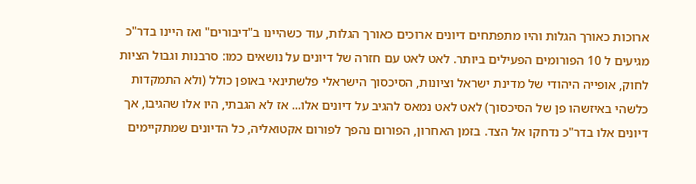ארוכות כאורך הגלות והיו מתפתחים דיונים ארוכים כאורך הגלות, עוד כשהיינו ב"דיבורים" ואז היינו בדר"כ מגיעים ל 10 הפורומים הפעילים ביותר. לאט לאט עם חזרה של דיונים על נושאים כמו: סרבנות וגבול הציות לחוק, אופייה היהודי של מדינת ישראל וציונות, הסיכסוך הישראלי פלשתינאי באופן כולל (ולא התמקדות כלשהי באיזשהו פן של הסיכסוך) לאט לאט נמאס להגיב על דיונים אלו... אז לא הגבתי, היו אלו שהגיבו, אך דיונים אלו בדר"כ נדחקו אל הצד. בזמן האחרון, הפורום נהפך לפורום אקטואליה, כל הדיונים שמתקיימים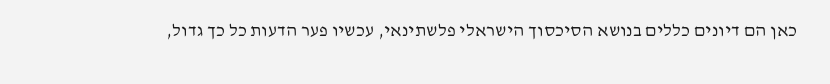כאן הם דיונים כללים בנושא הסיכסוך הישראלי פלשתינאי, עכשיו פער הדעות כל כך גדול,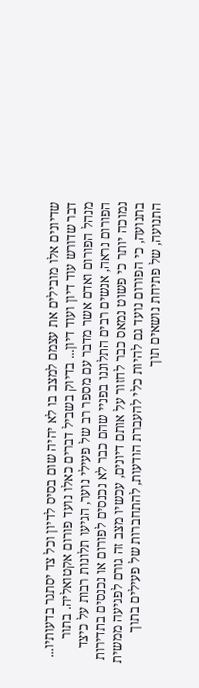שדיונים אלו מובילים את עצמם למצב בו לא יהיה שום בסיס לדיון וכל צד יסתגר בדעותיו... דבר שדורש עוד דיון ועוד דיון... בדיוק בשביל דברים כאלו נועד פורום אקטואליה. בתור מנהל הפורום ואדם אשר מדבר עם מספר רב של פעילי נוער, הגיעו תלונות רבות על כיצד הפורום נראה, אנשים רבים התלוננו בפניי שהם כבר לא נכנסים לפורום או נכנסים בתדירות נמוכה יותר כי פשוט נמאס כבר לחזור על אותם דיונים, עכשיו מצב זה גורם לפגיעה ממשית בתנועה, כי הפורום נועד גם להיות כלי להעברת הודעות, להתחברות של פעילים בתוך התנועה, של פתיחת נושאים תוך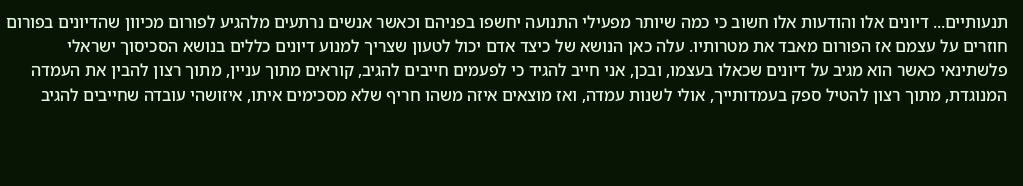תנעותיים... דיונים אלו והודעות אלו חשוב כי כמה שיותר מפעילי התנועה יחשפו בפניהם וכאשר אנשים נרתעים מלהגיע לפורום מכיוון שהדיונים בפורום חוזרים על עצמם אז הפורום מאבד את מטרותיו. עלה כאן הנושא של כיצד אדם יכול לטעון שצריך למנוע דיונים כללים בנושא הסכיסוך ישראלי פלשתינאי כאשר הוא מגיב על דיונים שכאלו בעצמו, ובכן, אני חייב להגיד כי לפעמים חייבים להגיב, קוראים מתוך עניין, מתוך רצון להבין את העמדה המנוגדת, מתוך רצון להטיל ספק בעמדותייך, אולי לשנות עמדה, ואז מוצאים איזה משהו חריף שלא מסכימים איתו, איזושהי עובדה שחייבים להגיב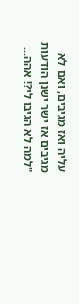עליה ואז מגיבים, ואם לא מגיבים אז ישר ישנן הודעות "למה לא הגיבו לי?! אהה...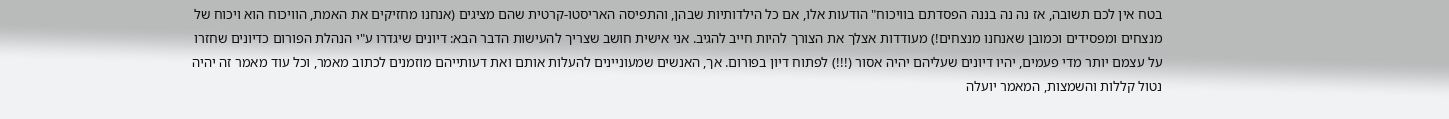בטח אין לכם תשובה, אז נה נה בננה הפסדתם בוויכוח" הודעות אלו, אם כל הילדותיות שבהן, והתפיסה האריסטו-קרטית שהם מציגים (אנחנו מחזיקים את האמת, הוויכוח הוא ויכוח של מנצחים ומפסידים וכמובן שאנחנו מנצחים!) מעודדות אצלך את הצורך להיות חייב להגיב. אני אישית חושב שצריך להעישות הדבר הבא: דיונים שיגדרו ע"י הנהלת הפורום כדיונים שחזרו על עצמם יותר מדי פעמים, יהיו דיונים שעליהם יהיה אסור (!!!) לפתוח דיון בפורום. אך, האנשים שמעוניינים להעלות אותם ואת דעותייהם מוזמנים לכתוב מאמר, וכל עוד מאמר זה יהיה נטול קללות והשמצות, המאמר יועלה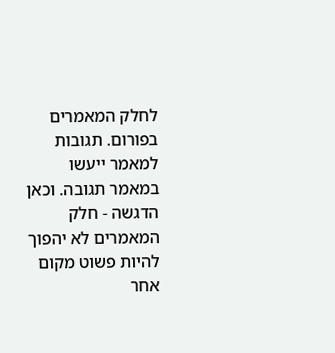לחלק המאמרים בפורום. תגובות למאמר ייעשו במאמר תגובה. וכאן הדגשה - חלק המאמרים לא יהפוך להיות פשוט מקום אחר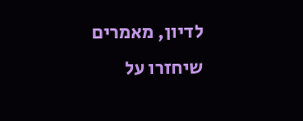לדיון, מאמרים שיחזרו על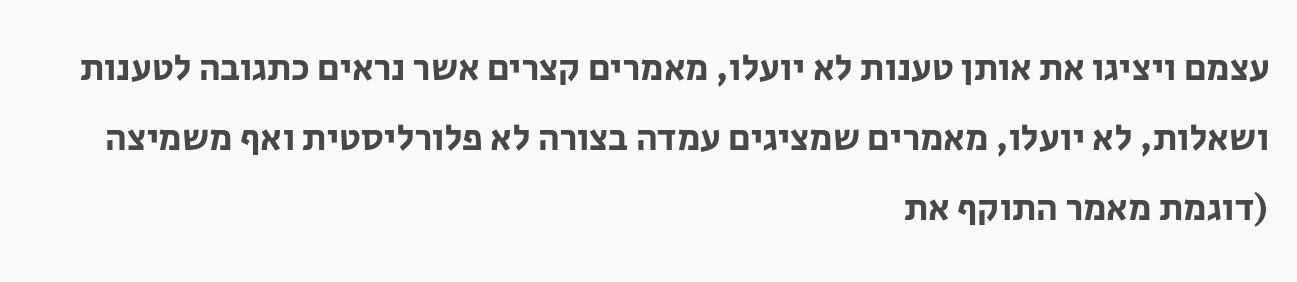עצמם ויציגו את אותן טענות לא יועלו, מאמרים קצרים אשר נראים כתגובה לטענות ושאלות, לא יועלו, מאמרים שמציגים עמדה בצורה לא פלורליסטית ואף משמיצה (דוגמת מאמר התוקף את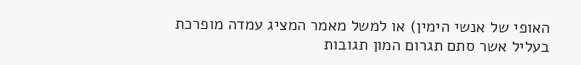האופי של אנשי הימין) או למשל מאמר המציג עמדה מופרכת בעליל אשר סתם תגרום המון תגובות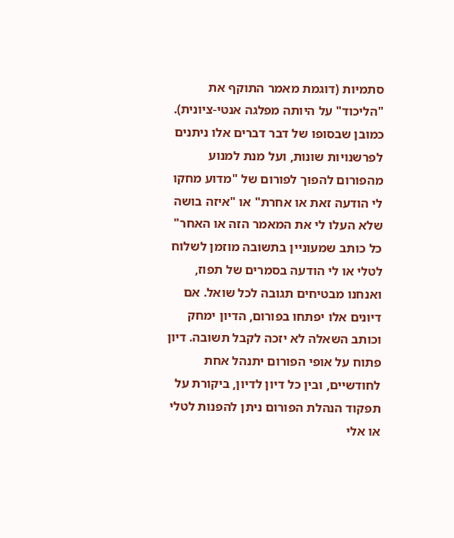סתמיות (דוגמת מאמר התוקף את "הליכוד" על היותה מפלגה אנטי-ציונית). כמובן שבסופו של דבר דברים אלו ניתנים לפרשנויות שונות, ועל מנת למנוע מהפורום להפוך לפורום של "מדוע מחקו לי הודעה זאת או אחרת" או "איזה בושה שלא העלו לי את המאמר הזה או האחר" כל כותב שמעוניין בתשובה מוזמן לשלוח לטלי או לי הודעה בסמרים של תפוז, ואנחנו מבטיחים תגובה לכל שואל. אם דיונים אלו יפתחו בפורום, הדיון ימחק וכותב השאלה לא יזכה לקבל תשובה. דיון פתוח על אופי הפורום יתנהל אחת לחודשיים, ובין כל דיון לדיון, ביקורת על תפקוד הנהלת הפורום ניתן להפנות לטלי או אלי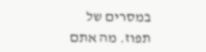במסרים של תפוז. מה אתם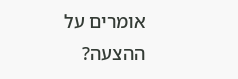אומרים על ההצעה?